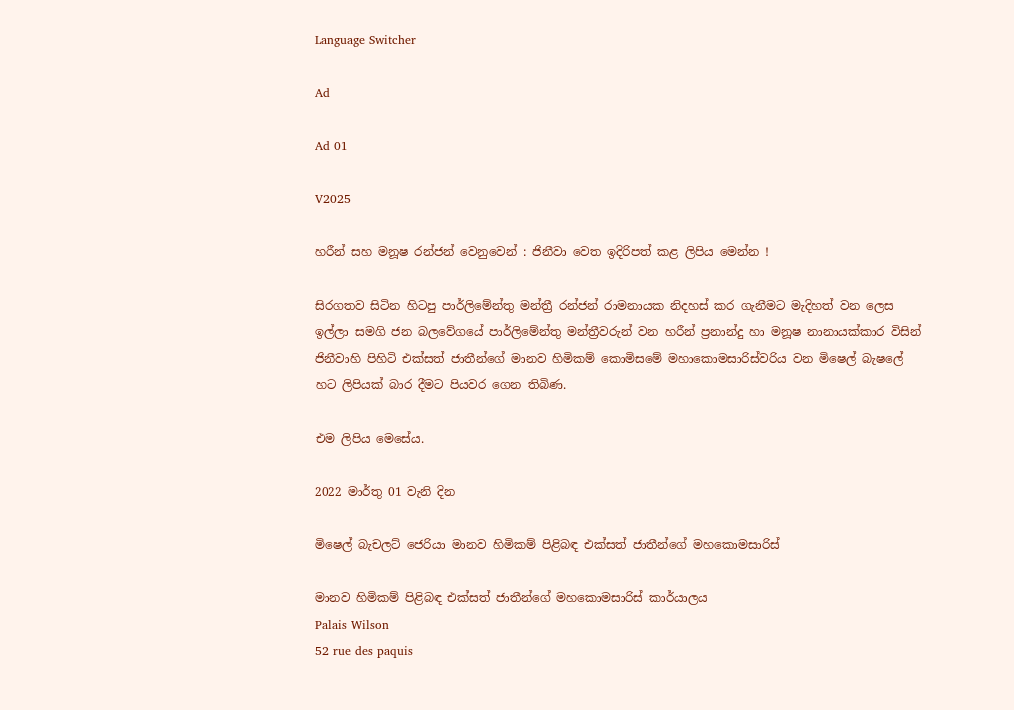Language Switcher

Ad

Ad 01

V2025

හරීන් සහ මනූෂ රන්ජන් වෙනුවෙන් : ජිනීවා වෙත ඉදිරිපත් කළ ලිපිය මෙන්න !

සිරගතව සිටින හිටපු පාර්ලිමේන්තු මන්ත්‍රී රන්ජන් රාමනායක නිදහස් කර ගැනීමට මැදිහත් වන ලෙස ඉල්ලා සමගි ජන බලවේගයේ පාර්ලිමේන්තු මන්ත්‍රීවරුන් වන හරීන් ප්‍රනාන්දු හා මනූෂ නානායක්කාර විසින් ජිනීවාහි පිහිටි එක්සත් ජාතීන්ගේ මානව හිමිකම් කොමිසමේ මහාකොමසාරිස්වරිය වන මිෂෙල් බැෂලේ හට ලිපියක් බාර දීමට පියවර ගෙන තිබිණ.

එම ලිපිය මෙසේය.

2022 මාර්තු 01 වැනි දින

මිෂෙල් බැචලට් ජෙරියා මානව හිමිකම් පිළිබඳ එක්සත් ජාතීන්ගේ මහකොමසාරිස්

මානව හිමිකම් පිළිබඳ එක්සත් ජාතීන්ගේ මහකොමසාරිස් කාර්යාලය
Palais Wilson
52 rue des paquis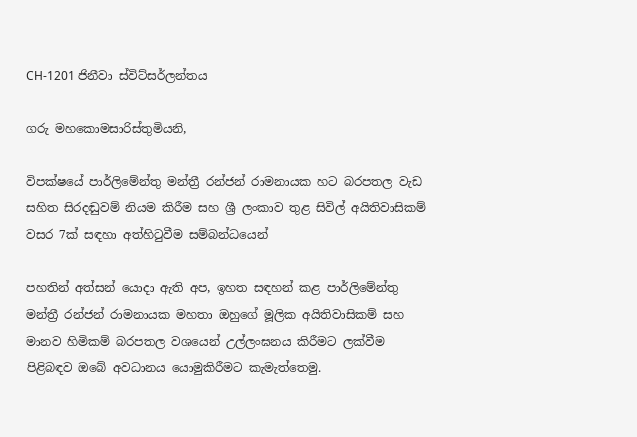CH-1201 ජිනීවා ස්විට්සර්ලන්තය

ගරු මහකොමසාරිස්තුමියනි,

විපක්ෂයේ පාර්ලිමේන්තු මන්ත්‍රී ‍රන්ජන් රාමනායක හට බරපතල වැඩ සහිත සිරදඬුවම් නියම කිරීම සහ ශ්‍රී ලංකාව තුළ සිවිල් අයිතිවාසිකම් වසර 7ක් සඳහා අත්හිටුවීම සම්බන්ධයෙන්

පහතින් අත්සන් යොදා ඇති අප, ඉහත සඳහන් කළ පාර්ලිමේන්තු මන්ත්‍රී ‍රන්ජන් රාමනායක මහතා ඔහුගේ මූලික අයිතිවාසිකම් සහ මානව හිමිකම් බරපතල වශයෙන් උල්ලංඝනය කිරීමට ලක්වීම පිළිබඳව ඔබේ අවධානය යොමුකිරීමට කැමැත්තෙමු.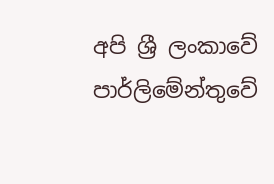අපි ශ්‍රී ලංකාවේ පාර්ලිමේන්තුවේ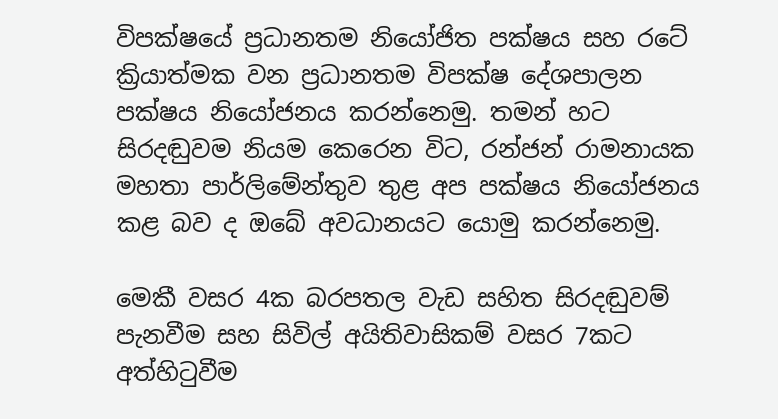විපක්ෂයේ ප්‍රධානතම නියෝජිත පක්ෂය සහ රටේ ක්‍රියාත්මක වන ප්‍රධානතම විපක්ෂ දේශපාලන පක්ෂය නියෝජනය කරන්නෙමු. තමන් හට සිරදඬුවම නියම කෙරෙන විට, රන්ජන් රාමනායක මහතා පාර්ලිමේන්තුව තුළ අප පක්ෂය නියෝජනය කළ බව ද ඔබේ අවධානයට යොමු කරන්නෙමු.

මෙකී වසර 4ක බරපතල වැඩ සහිත සිරදඬුවම් පැනවීම සහ සිවිල් අයිතිවාසිකම් වසර 7කට අත්හිටුවීම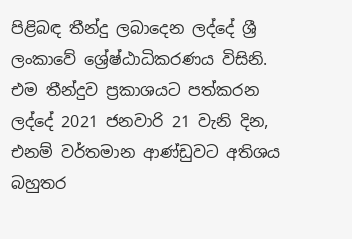පිළිබඳ තීන්දු ලබාදෙන ලද්දේ ශ්‍රී ලංකාවේ ශ්‍රේෂ්ඨාධිකරණය විසිනි. එම තීන්දුව ප්‍රකාශයට පත්කරන ලද්දේ 2021 ජනවාරි 21 වැනි දින, එනම් වර්තමාන ආණ්ඩුවට අතිශය බහුතර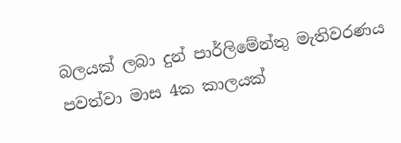බලයක් ලබා දුන් පාර්ලිමේන්තු මැතිවරණය පවත්වා මාස 4ක කාලයක්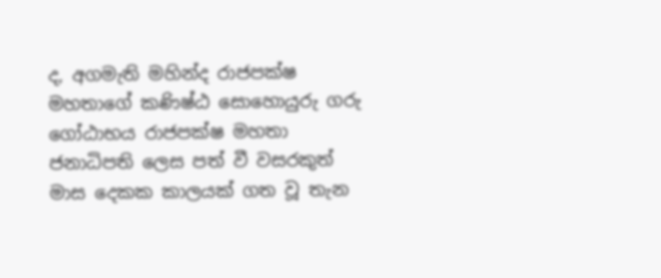ද, අගමැති මහින්ද ‍රාජපක්ෂ මහතාගේ කණිෂ්ඨ සොහොයුරු ගරු ගෝඨාභය රාජපක්ෂ මහතා ජනාධිපති ලෙස පත් වී වසරකුත් මාස දෙකක කාලයක් ගත වූ තැන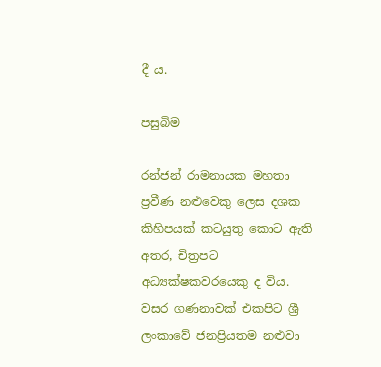දී ය.

පසුබිම

රන්ජන් රාමනායක මහතා ප්‍රවීණ නළුවෙකු ලෙස දශක කිහිපයක් කටයුතු කොට ඇති අතර, චිත්‍රපට අධ්‍යක්ෂකවරයෙකු ද විය. වසර ගණනාවක් එකපිට ශ්‍රී ලංකාවේ ජනප්‍රියතම නළුවා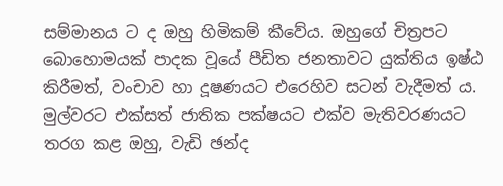සම්මානය ට ද ඔහු හිමිකම් කීවේය. ඔහුගේ චිත්‍රපට බොහොමයක් පාදක වූයේ පීඩිත ජනතාවට යුක්තිය ඉෂ්ඨ කිරීමත්, වංචාව හා දූෂණයට එරෙහිව සටන් වැදීමත් ය. මුල්වරට එක්සත් ජාතික පක්ෂයට එක්ව මැතිවරණයට තරග කළ ඔහු, වැඩි ඡන්ද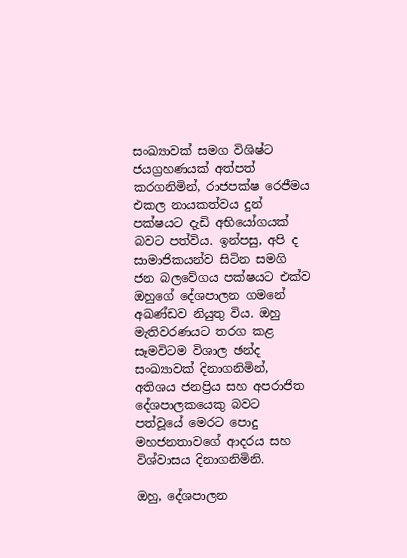සංඛ්‍යාවක් සමග විශිෂ්ට ජයග්‍රහණයක් අත්පත් කරගනිමින්, රාජපක්ෂ රෙජීමය එකල නායකත්වය දුන් පක්ෂයට දැඩි අභියෝගයක් බවට පත්විය. ඉන්පසු, අපි ද සාමාජිකයන්ව සිටින සමගි ජන බලවේගය පක්ෂයට එක්ව ඔහුගේ දේශපාලන ගමනේ අඛණ්ඩව නියුතු විය. ඔහු මැතිවරණයට තරග කළ සෑමවිටම විශාල ඡන්ද සංඛ්‍යාවක් දිනාගනිමින්, අතිශය ජනප්‍රිය සහ අපරාජිත දේශපාලකයෙකු බවට පත්වූයේ මෙරට පොදු මහජනතාවගේ ආදරය සහ විශ්වාසය දිනාගනිමිනි.

ඔහු, දේශපාලන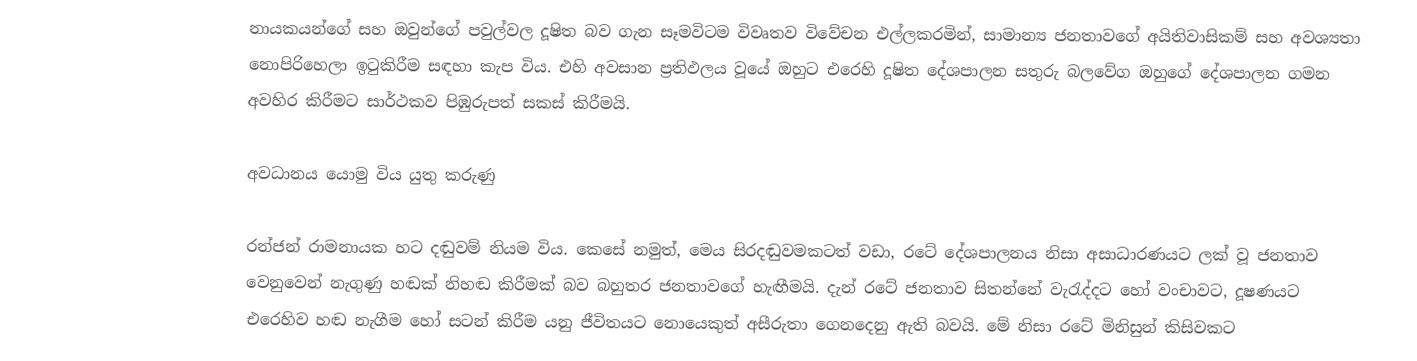නායකයන්ගේ සහ ඔවුන්ගේ පවුල්වල දූෂිත බව ගැන සෑමවිටම විවෘතව විවේචන එල්ලකරමින්, සාමාන්‍ය ජනතාවගේ අයිතිවාසිකම් සහ අවශ්‍යතා නොපිරිහෙලා ඉටුකිරීම සඳහා කැප විය. එහි අවසාන ප්‍රතිඵලය වූයේ ඔහුට එරෙහි දූෂිත දේශපාලන සතුරු බලවේග ඔහුගේ දේශපාලන ගමන අවහිර කිරීමට සාර්ථකව පිඹුරුපත් සකස් කිරීමයි.

අවධානය යොමු විය යුතු කරුණු

රන්ජන් ‍රාමනායක හට දඬුවම් නියම විය. කෙසේ නමුත්, මෙය සිරදඬුවමකටත් වඩා, රටේ දේශපාලනය නිසා අසාධාරණයට ලක් වූ ජනතාව වෙනුවෙන් නැගුණු හඬක් නිහඬ කිරීමක් බව බහුතර ජනතාවගේ හැඟීමයි. දැන් රටේ ජනතාව සිතන්නේ වැරැද්දට හෝ වංචාවට, දූෂණයට එරෙහිව හඬ නැගීම හෝ සටන් කිරීම යනු ජීවිතයට නොයෙකුත් අසීරුතා ගෙනදෙනු ඇති බවයි. මේ නිසා රටේ මිනිසුන් කිසිවකට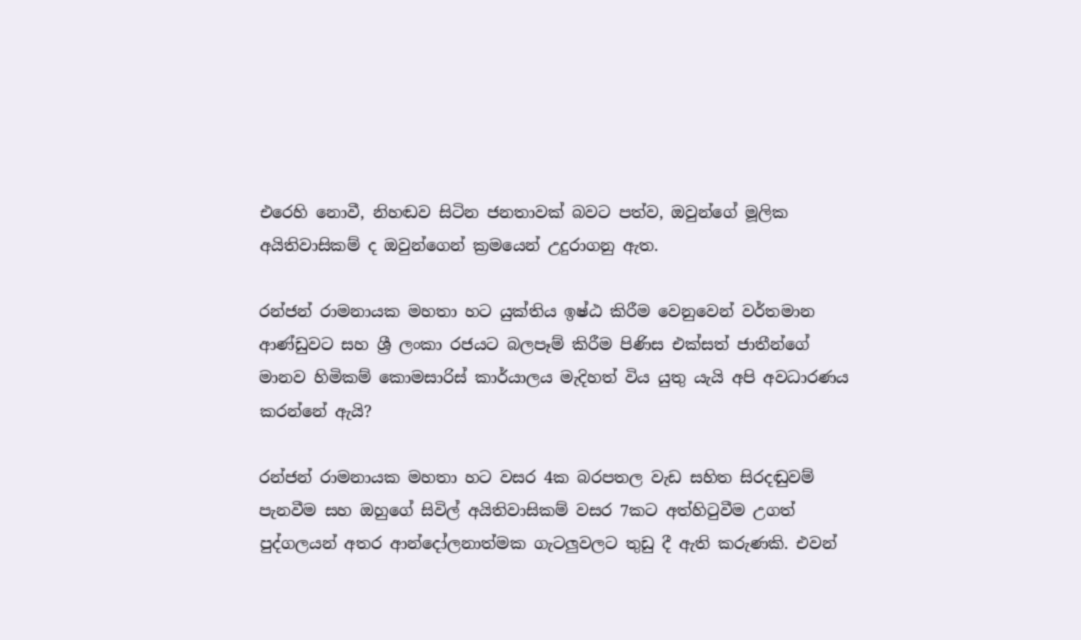එරෙහි නොවී, නිහඬව සිටින ජනතාවක් බවට පත්ව, ඔවුන්ගේ මූලික අයිතිවාසිකම් ද ඔවුන්ගෙන් ක්‍රමයෙන් උදුරාගනු ඇත.

රන්ජන් රාමනායක මහතා හට යුක්තිය ඉෂ්ඨ කිරීම වෙනුවෙන් වර්තමාන ආණ්ඩුවට සහ ශ්‍රී ලංකා රජයට බලපෑම් කිරීම පිණිස එක්සත් ජාතීන්ගේ මානව හිමිකම් කොමසාරිස් කාර්යාලය මැදිහත් විය යුතු යැයි අපි අවධාරණය කරන්නේ ඇයි?

රන්ජන් රාමනායක මහතා හට වසර 4ක බරපතල වැඩ සහිත සිරදඬුවම් පැනවීම සහ ඔහුගේ සිවිල් අයිතිවාසිකම් වසර 7කට අත්හිටුවීම උගත් පුද්ගලයන් අතර ආන්දෝලනාත්මක ගැටලුවලට තුඩු දී ඇති කරුණකි. එවන්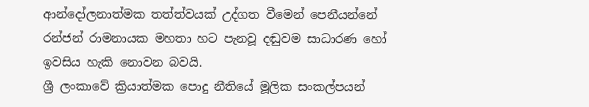ආන්දෝලනාත්මක තත්ත්වයක් උද්ගත වීමෙන් පෙනීයන්නේ රන්ජන් රාමනායක මහතා හට පැනවූ දඬුවම සාධාරණ හෝ ඉවසිය හැකි නොවන බවයි.
ශ්‍රී ලංකාවේ ක්‍රියාත්මක පොදු නීතියේ මූලික සංකල්පයන්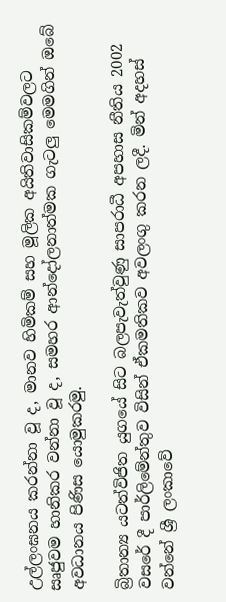උල්ලංඝනය කරන්නා වූ ද, මානව හිමිකම් සහ මූලික අයිතිවාසිකම්වලට සෘජුවම හානිකර වන්නා වූ ද, සමහර ආන්දෝලනාත්මක ගැටලු මෙමගින් ඔබේ අවධානය පිණිස යොමුකරමු.

බ්‍රිතාන්‍ය යටත්විජිත ‍යුගයේ සිට බලපැවැත්වුණු සාපරාධී අපහාස නීතිය 2002 වසරේ දී පාර්ලිමේන්තුව විසින් ඒකමතිකව අවලංගු කරන ලදී. මින් අදහස් වන්නේ ශ්‍රී ලංකාවේ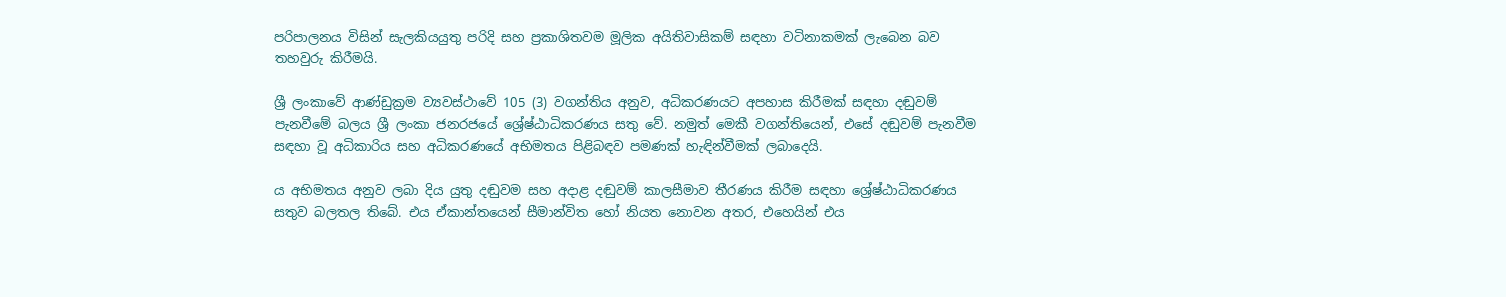පරිපාලනය විසින් සැලකියයුතු පරිදි සහ ප්‍රකාශිතවම මූලික අයිතිවාසිකම් සඳහා වටිනාකමක් ලැබෙන බව තහවුරු කිරීමයි.

ශ්‍රී ලංකාවේ ආණ්ඩුක්‍රම ව්‍යවස්ථාවේ 105 (3) වගන්තිය අනුව, අධිකරණයට අපහාස කිරීමක් සඳහා දඬුවම් පැනවීමේ බලය ශ්‍රී ලංකා ජනරජයේ ශ්‍රේෂ්ඨාධිකරණය සතු වේ. නමුත් මෙකී වගන්තියෙන්, එසේ දඬුවම් පැනවීම සඳහා වූ අධිකාරිය සහ අධිකරණයේ අභිමතය පිළිබඳව පමණක් හැඳින්වීමක් ලබාදෙයි.

ය අභිමතය අනුව ලබා දිය යුතු දඬුවම සහ අදාළ දඬුවම් කාලසීමාව තීරණය කිරීම සඳහා ශ්‍රේෂ්ඨාධිකරණය සතුව බලතල තිබේ. එය ඒකාන්තයෙන් සීමාන්විත හෝ නියත නොවන අතර, එහෙයින් එය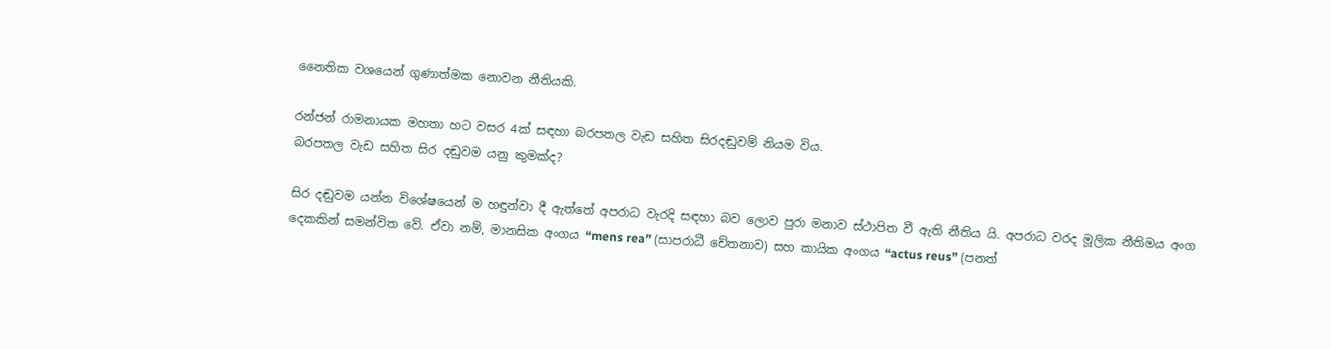නෛතික වශයෙන් ගුණාත්මක නොවන නීතියකි.

රන්ජන් රාමනායක මහතා හට වසර 4ක් සඳහා බරපතල වැඩ සහිත සිරදඬුවම් නියම විය.
බරපතල වැඩ සහිත සිර දඬුවම යනු කුමක්ද?

සිර දඬුවම යන්න විශේෂයෙන් ම හඳුන්වා දී ඇත්තේ අපරාධ වැරදි සඳහා බව ලොව පුරා මනාව ස්ථාපිත වී ඇති නීතිය යි. අපරාධ වරද මූලික නීතිමය අංග දෙකකින් සමන්විත වේ. ඒවා නම්, මානසික අංගය “mens rea” (සාපරාධී චේතනාව) සහ කායික අංගය “actus reus” (පනත්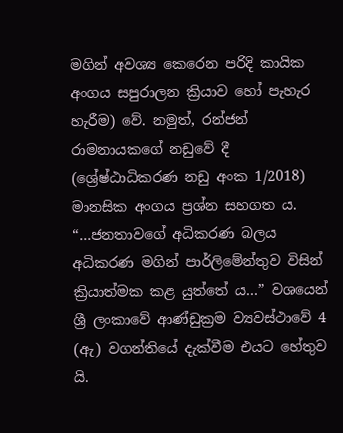මගින් අවශ්‍ය කෙරෙන පරිදි කායික අංගය සපුරාලන ක්‍රියාව හෝ පැහැර හැරීම) වේ. නමුත්, රන්ජන් රාමනායකගේ නඩුවේ දී (ශ්‍රේෂ්ඨාධිකරණ නඩු අංක 1/2018) මානසික අංගය ප්‍රශ්න සහගත ය. “…ජනතාවගේ අධිකරණ බලය අධිකරණ මගින් පාර්ලිමේන්තුව විසින් ක්‍රියාත්මක කළ යුත්තේ ය…” වශයෙන් ශ්‍රී ලංකාවේ ආණ්ඩුක්‍රම ව්‍යවස්ථාවේ 4 (ඇ) වගන්තියේ දැක්වීම එයට හේතුව යි.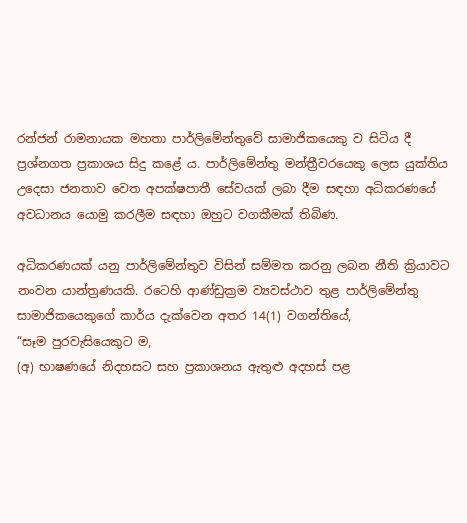රන්ජන් රාමනායක මහතා පාර්ලිමේන්තුවේ සාමාජිකයෙකු ව සිටිය දී ප්‍රශ්නගත ප්‍රකාශය සිදු කළේ ය. පාර්ලිමේන්තු මන්ත්‍රීවරයෙකු ලෙස යුක්තිය උදෙසා ජනතාව වෙත අපක්ෂපාතී සේවයක් ලබා දීම සඳහා අධිකරණයේ අවධානය යොමු කරලීම සඳහා ඔහුට වගකීමක් තිබිණ.

අධිකරණයක් යනු පාර්ලිමේන්තුව විසින් සම්මත කරනු ලබන නීති ක්‍රියාවට නංවන යාන්ත්‍රණයකි. රටෙහි ආණ්ඩුක්‍රම ව්‍යවස්ථාව තුළ පාර්ලිමේන්තු සාමාජිකයෙකුගේ කාර්ය දැක්වෙන අතර 14(1) වගන්තියේ,
“සෑම පුරවැසියෙකුට ම,
(අ) භාෂණයේ නිදහසට සහ ප්‍රකාශනය ඇතුළු අදහස් පළ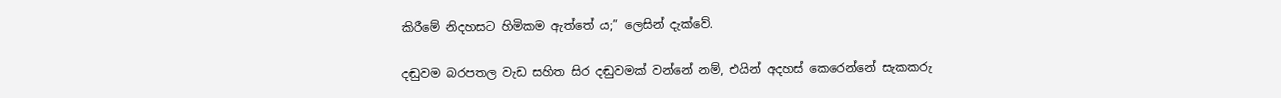කිරීමේ නිදහසට හිමිකම ඇත්තේ ය;” ලෙසින් දැක්වේ.

දඬුවම බරපතල වැඩ සහිත සිර දඬුවමක් වන්නේ නම්, එයින් අදහස් කෙරෙන්නේ සැකකරු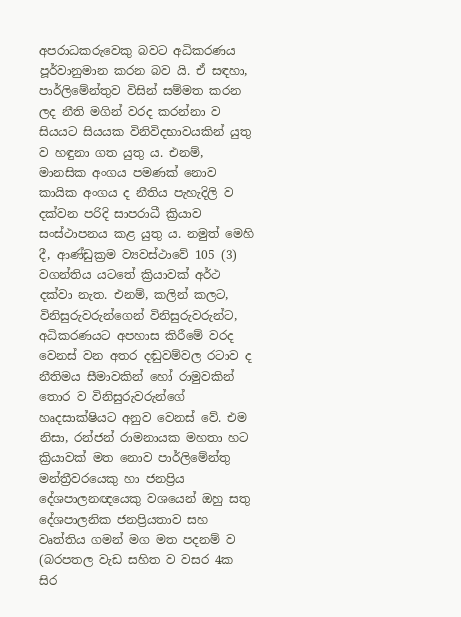අපරාධකරුවෙකු බවට අධිකරණය පූර්වානුමාන කරන බව යි. ඒ සඳහා, පාර්ලිමේන්තුව විසින් සම්මත කරන ලද නීති මගින් වරද කරන්නා ව සියයට සියයක විනිවිදභාවයකින් යුතු ව හඳුනා ගත යුතු ය. එනම්, මානසික අංගය පමණක් නොව කායික අංගය ද නීතිය පැහැදිලි ව දක්වන පරිදි සාපරාධී ක්‍රියාව සංස්ථාපනය කළ යුතු ය. නමුත් මෙහි දී, ආණ්ඩුක්‍රම ව්‍යවස්ථාවේ 105 (3) වගන්තිය යටතේ ක්‍රියාවක් අර්ථ දක්වා නැත. එනම්, කලින් කලට, විනිසුරුවරුන්ගෙන් විනිසුරුවරුන්ට, අධිකරණයට අපහාස කිරීමේ වරද වෙනස් වන අතර දඬුවම්වල රටාව ද නීතිමය සීමාවකින් හෝ රාමුවකින් තොර ව විනිසුරුවරුන්ගේ හෘදසාක්ෂියට අනුව වෙනස් වේ. එම නිසා, රන්ජන් රාමනායක මහතා හට ක්‍රියාවක් මත නොව පාර්ලිමේන්තු මන්ත්‍රීවරයෙකු හා ජනප්‍රිය දේශපාලනඥයෙකු වශයෙන් ඔහු සතු දේශපාලනික ජනප්‍රියතාව සහ වෘත්තිය ගමන් මග මත පදනම් ව (බරපතල වැඩ සහිත ව වසර 4ක සිර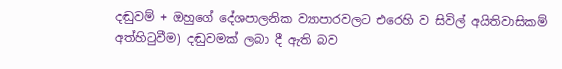දඬුවම් + ඔහුගේ දේශපාලනික ව්‍යාපාරවලට එරෙහි ව සිවිල් අයිතිවාසිකම් අත්හිටුවීම) දඬුවමක් ලබා දී ඇති බව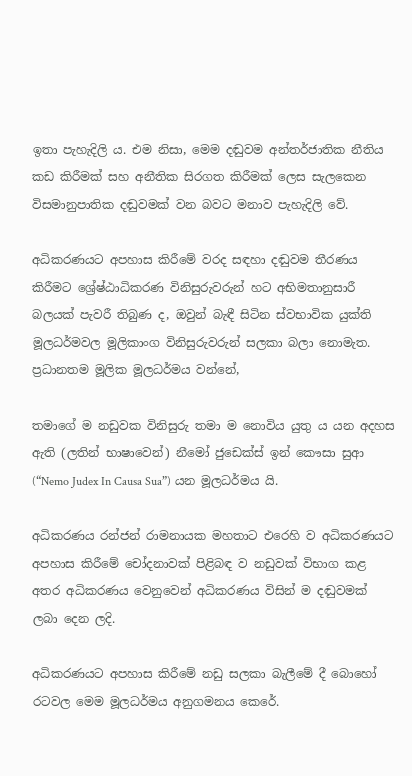ඉතා පැහැදිලි ය. එම නිසා, මෙම දඬුවම අන්තර්ජාතික නීතිය කඩ කිරීමක් සහ අනීතික සිරගත කිරීමක් ලෙස සැලකෙන විසමානුපාතික දඬුවමක් වන බවට මනාව පැහැදිලි වේ.

අධිකරණයට අපහාස කිරීමේ වරද සඳහා දඬුවම තීරණය කිරීමට ශ්‍රේෂ්ඨාධිකරණ විනිසුරුවරුන් හට අභිමතානුසාරී බලයක් පැවරී තිබුණ ද, ඔවුන් බැඳී සිටින ස්වභාවික යුක්ති මූලධර්මවල මූලිකාංග විනිසුරුවරුන් සලකා බලා නොමැත. ප්‍රධානතම මූලික මූලධර්මය වන්නේ,

තමාගේ ම නඩුවක විනිසුරු තමා ම නොවිය යුතු ය යන අදහස ඇති (ලතින් භාෂාවෙන්) නීමෝ ජුඩෙක්ස් ඉන් කෞසා සුආ (“Nemo Judex In Causa Sua”) යන මූලධර්මය යි.

අධිකරණය රන්ජන් රාමනායක මහතාට එරෙහි ව අධිකරණයට අපහාස කිරීමේ චෝදනාවක් පිළිබඳ ව නඩුවක් විභාග කළ අතර අධිකරණය වෙනුවෙන් අධිකරණය විසින් ම දඬුවමක් ලබා දෙන ලදි.

අධිකරණයට අපහාස කිරීමේ නඩු සලකා බැලීමේ දී බොහෝ රටවල මෙම මූලධර්මය අනුගමනය කෙරේ.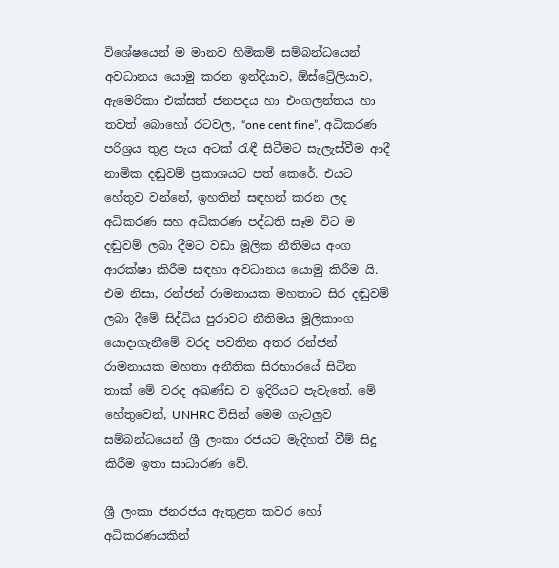විශේෂයෙන් ම මානව හිමිකම් සම්බන්ධයෙන් අවධානය යොමු කරන ඉන්දියාව, ඕස්ට්‍රේලියාව, ඇමෙරිකා එක්සත් ජනපදය හා එංගලන්තය හා තවත් බොහෝ රටවල, “one cent fine”, අධිකරණ පරිශ්‍රය තුළ පැය අටක් රැඳී සිටීමට සැලැස්වීම ආදී නාමික දඬුවම් ප්‍රකාශයට පත් කෙරේ. එයට හේතුව වන්නේ, ඉහතින් සඳහන් කරන ලද අධිකරණ සහ අධිකරණ පද්ධති සෑම විට ම දඬුවම් ලබා දීමට වඩා මූලික නීතිමය අංග ආරක්ෂා කිරීම සඳහා අවධානය යොමු කිරීම යි. එම නිසා, රන්ජන් රාමනායක මහතාට සිර දඬුවම් ලබා දීමේ සිද්ධිය පුරාවට නීතිමය මූලිකාංග යොදාගැනීමේ වරද පවතින අතර රන්ජන් රාමනායක මහතා අනීතික සිරභාරයේ සිටින තාක් මේ වරද අඛණ්ඩ ව ඉදිරියට පැවැතේ. මේ හේතුවෙන්, UNHRC විසින් මෙම ගැටලුව සම්බන්ධයෙන් ශ්‍රී ලංකා රජයට මැදිහත් වීම් සිදු කිරීම ඉතා සාධාරණ වේ.

ශ්‍රී ලංකා ජනරජය ඇතුළත කවර හෝ අධිකරණයකින්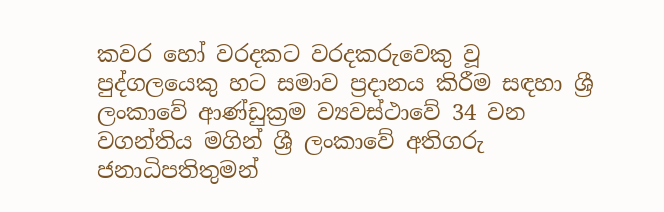කවර හෝ වරදකට වරදකරුවෙකු වූ පුද්ගලයෙකු හට සමාව ප්‍රදානය කිරීම සඳහා ශ්‍රී ලංකාවේ ආණ්ඩුක්‍රම ව්‍යවස්ථාවේ 34 වන වගන්තිය මගින් ශ්‍රී ලංකාවේ අතිගරු ජනාධිපතිතුමන්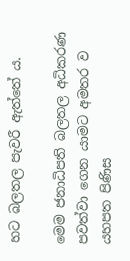හට බලතල පැවරී ඇත්තේ ය.

මෙම ජනාධිපති බලතල අධිකරණ පවත්වා ගෙන යාමට අමතර ව යහපත පිණිස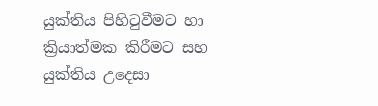යුක්තිය පිහිටුවීමට හා ක්‍රියාත්මක කිරීමට සහ යුක්තිය උදෙසා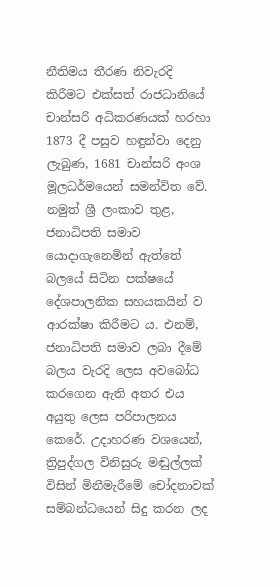නීතිමය තීරණ නිවැරදි කිරීමට එක්සත් රාජධානියේ චාන්සරි අධිකරණයක් හරහා 1873 දී පසුව හඳුන්වා දෙනු ලැබුණ, 1681 චාන්සරි අංශ මූලධර්මයෙන් සමන්විත වේ. නමුත් ශ්‍රී ලංකාව තුළ, ජනාධිපති සමාව යොදාගැනෙමින් ඇත්තේ බලයේ සිටින පක්ෂයේ දේශපාලනික සහයකයින් ව ආරක්ෂා කිරීමට ය. එනම්, ජනාධිපති සමාව ලබා දීමේ බලය වැරදි ලෙස අවබෝධ කරගෙන ඇති අතර එය අයුතු ලෙස පරිපාලනය කෙරේ. උදාහරණ වශයෙන්, ත්‍රිපුද්ගල විනිසුරු මඬුල්ලක් විසින් මිනීමැරීමේ චෝදනාවක් සම්බන්ධයෙන් සිදු කරන ලද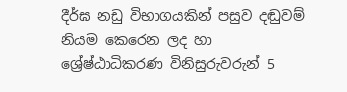දීර්ඝ නඩු විභාගයකින් පසුව දඬුවම් නියම කෙරෙන ලද හා ශ්‍රේෂ්ඨාධිකරණ විනිසුරුවරුන් 5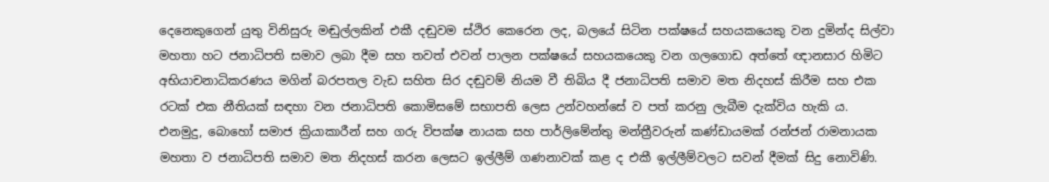දෙනෙකුගෙන් යුතු විනිසුරු මඬුල්ලකින් එකී දඬුවම ස්ථිර කෙරෙන ලද, බලයේ සිටින පක්ෂයේ සහයකයෙකු වන දුමින්ද සිල්වා මහතා හට ජනාධිපති සමාව ලබා දීම සහ තවත් එවන් පාලන පක්ෂයේ සහයකයෙකු වන ගලගොඩ අත්තේ ඥානසාර හිමිට අභියාචනාධිකරණය මගින් බරපතල වැඩ සහිත සිර දඬුවම් නියම වී තිබිය දී ජනාධිපති සමාව මත නිදහස් කිරීම සහ එක රටක් එක නීතියක් සඳහා වන ජනාධිපති කොමිසමේ සභාපති ලෙස උන්වහන්සේ ව පත් කරනු ලැබීම දැක්විය හැකි ය. එනමුදු, බොහෝ සමාජ ක්‍රියාකාරීන් සහ ගරු විපක්ෂ නායක සහ පාර්ලිමේන්තු මන්ත්‍රීවරුන් කණ්ඩායමක් රන්ජන් රාමනායක මහතා ව ජනාධිපති සමාව මත නිදහස් කරන ලෙසට ඉල්ලීම් ගණනාවක් කළ ද එකී ඉල්ලීම්වලට සවන් දීමක් සිදු නොවිණි.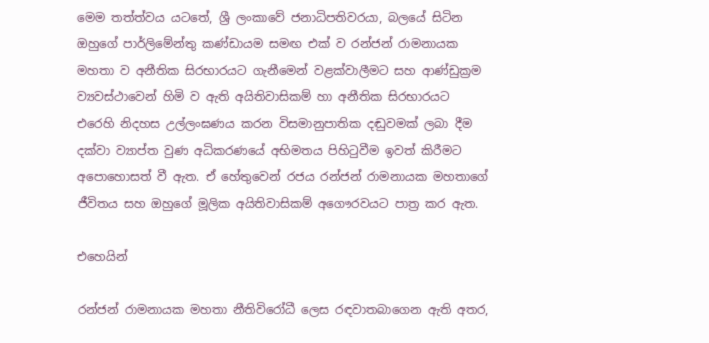මෙම තත්ත්වය යටතේ, ශ්‍රී ලංකාවේ ජනාධිපතිවරයා, බලයේ සිටින ඔහුගේ පාර්ලිමේන්තු කණ්ඩායම සමඟ එක් ව රන්ජන් රාමනායක මහතා ව අනීතික සිරභාරයට ගැනීමෙන් වළක්වාලීමට සහ ආණ්ඩුක්‍රම ව්‍යවස්ථාවෙන් හිමි ව ඇති අයිතිවාසිකම් හා අනීතික සිරභාරයට එරෙහි නිදහස උල්ලංඝණය කරන විසමානුපාතික දඬුවමක් ලබා දීම දක්වා ව්‍යාප්ත වුණ අධිකරණයේ අභිමතය පිහිටුවීම ඉවත් කිරීමට අපොහොසත් වී ඇත. ඒ හේතුවෙන් රජය රන්ජන් රාමනායක මහතාගේ ජීවිතය සහ ඔහුගේ මූලික අයිතිවාසිකම් අගෞරවයට පාත්‍ර කර ඇත.

එහෙයින්

රන්ජන් රාමනායක මහතා නීතිවිරෝධී ලෙස රඳවාතබාගෙන ඇති අතර,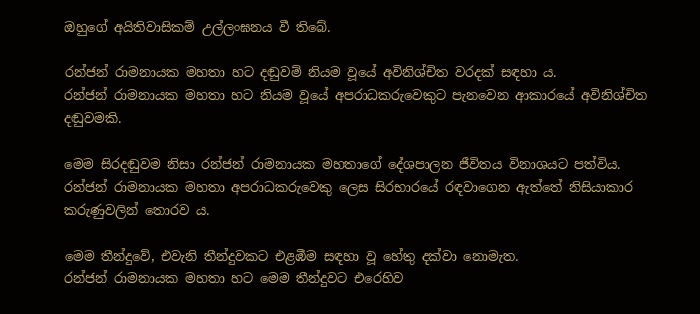ඔහුගේ අයිතිවාසිකම් උල්ලංඝනය වී තිබේ.

රන්ජන් රාමනායක මහතා හට දඬුවම් නියම වූයේ අවිනිශ්චිත වරදක් සඳහා ය.
රන්ජන් රාමනායක මහතා හට නියම වූයේ අපරාධකරුවෙකුට පැනවෙන ආකාරයේ අවිනිශ්චිත දඬුවමකි.

මෙම සිරදඬුවම නිසා රන්ජන් රාමනායක මහතාගේ දේශපාලන ජීවිතය විනාශයට පත්විය.
රන්ජන් රාමනායක මහතා අපරාධකරුවෙකු ලෙස සිරභාරයේ රඳවාගෙන ඇත්තේ නිසියාකාර කරුණුවලින් තොරව ය.

මෙම තීන්දුවේ, එවැනි තීන්දුවකට එළඹීම සඳහා වූ හේතු දක්වා නොමැත.
රන්ජන් ‍රාමනායක මහතා හට මෙම තීන්දුවට එරෙහිව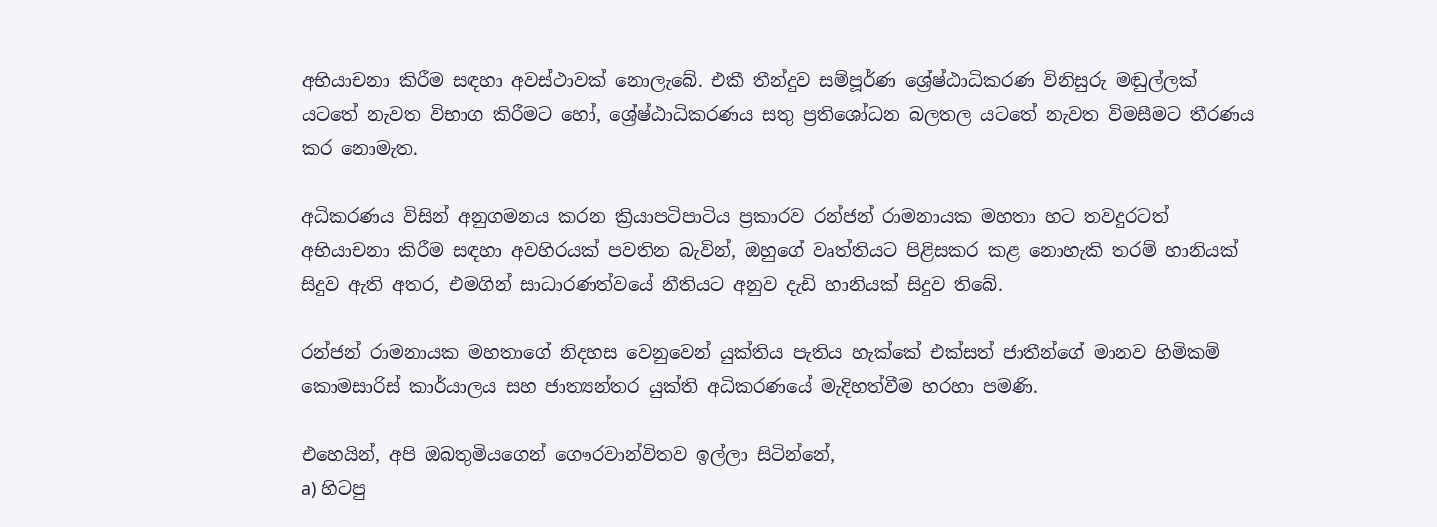අභියාචනා කිරීම සඳහා අවස්ථාවක් නොලැබේ. එකී තීන්දුව සම්පූර්ණ ශ්‍රේෂ්ඨාධිකරණ විනිසුරු මඬුල්ලක් යටතේ නැවත විභාග කිරීමට හෝ, ශ්‍රේෂ්ඨාධිකරණය සතු ප්‍රතිශෝධන බලතල යටතේ නැවත විමසීමට තීරණය කර නොමැත.

අධිකරණය විසින් අනුගමනය කරන ක්‍රියාපටිපාටිය ප්‍රකාරව රන්ජන් ‍රාමනායක මහතා හට තවදුරටත් අභියාචනා කිරීම සඳහා අවහිරයක් පවතින බැවින්, ඔහුගේ වෘත්තියට පිළිසකර කළ නොහැකි තරම් හානියක් සිදුව ඇති අතර, එමගින් සාධාරණත්වයේ නීතියට අනුව දැඩි හානියක් සිදුව තිබේ.

රන්ජන් රාමනායක මහතාගේ නිදහස වෙනුවෙන් යුක්තිය පැතිය හැක්කේ එක්සත් ජාතීන්ගේ මානව හිමිකම් කොමසාරිස් කාර්යාලය සහ ජාත්‍යන්තර ‍යුක්ති අධිකරණයේ මැදිහත්වීම හරහා පමණි.

එහෙයින්, අපි ඔබතුමියගෙන් ගෞරවාන්විතව ඉල්ලා සිටින්නේ,
a) හිටපු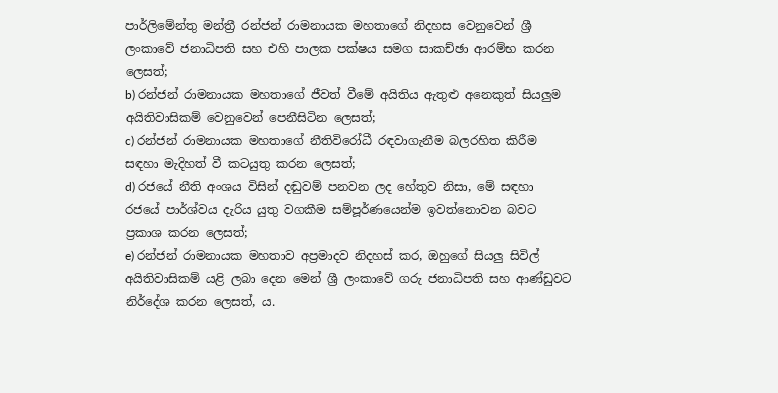පාර්ලිමේන්තු මන්ත්‍රී ‍රන්ජන් ‍රාමනායක මහතාගේ නිදහස වෙනුවෙන් ශ්‍රී ලංකාවේ ජනාධිපති සහ එහි පාලක පක්ෂය සමග සාකච්ඡා ආරම්භ කරන ලෙසත්;
b) රන්ජන් ‍රාමනායක මහතාගේ ජීවත් වීමේ අයිතිය ඇතුළු අනෙකුත් සියලුම අයිතිවාසිකම් වෙනුවෙන් පෙනීසිටින ලෙසත්;
c) රන්ජන් ‍රාමනායක මහතාගේ නීතිවිරෝධී රඳවාගැනීම බලරහිත කිරීම සඳහා මැදිහත් වී කටයුතු කරන ලෙසත්;
d) රජයේ නීති අංශය විසින් දඬුවම් පනවන ලද හේතුව නිසා, මේ සඳහා රජයේ පාර්ශ්වය දැරිය යුතු වගකීම සම්පූර්ණයෙන්ම ඉවත්නොවන බවට ප්‍රකාශ කරන ලෙසත්;
e) රන්ජන් ‍රාමනායක මහතාව අප්‍රමාදව නිදහස් කර, ඔහුගේ සියලු සිවිල් අයිතිවාසිකම් යළි ලබා දෙන මෙන් ශ්‍රී ලංකාවේ ගරු ජනාධිපති සහ ආණ්ඩුවට නිර්දේශ කරන ලෙසත්, ය.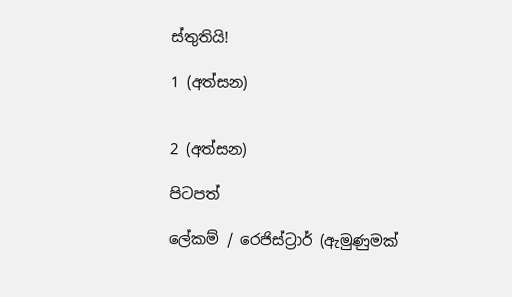ස්තුතියි!

1 (අත්සන)


2 (අත්සන)

පිටපත්

ලේකම් / රෙජිස්ට්‍රාර් (ඇමුණුමක්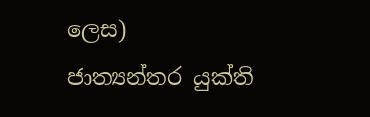ලෙස)
ජාත්‍යන්තර යුක්ති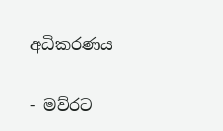අධිකරණය

- මව්රට